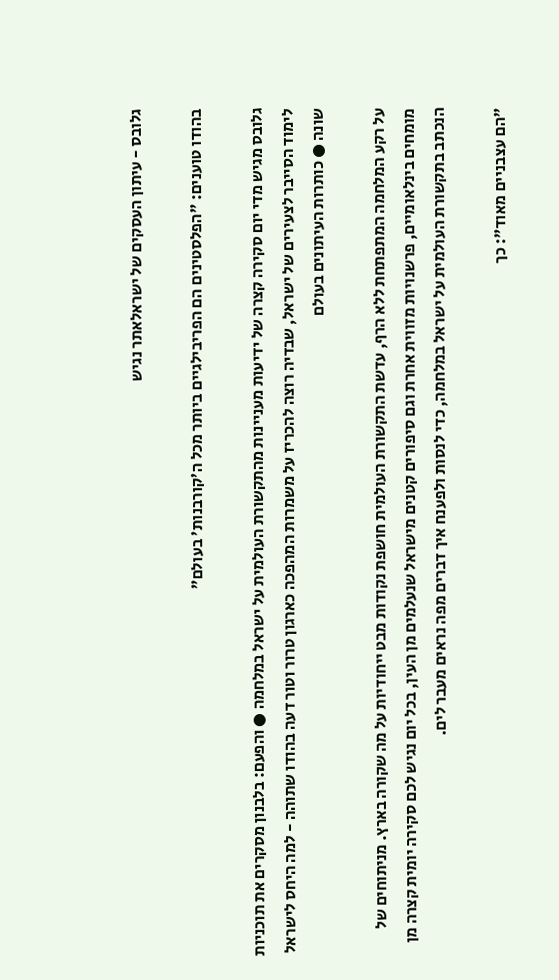גלובס - עיתון העסקים של ישראלאתר נגיש

בהודו טוענים: "הפלסטינים הם הפריבילגיים ביותר מכל ה'קורבנות' בעולם"

גלובס מגיש מדי יום סקירה קצרה של ידיעות מעניינות מהתקשורת העולמית על ישראל במלחמה ● והפעם: בלבנון מסקרים את תוכניות לימוד הסייבר לצעירים של ישראל, שבדיה רוצה להכריז על משמרות המהפכה כארגון טרור וטור דעה בהודו שתוהה - למה היחס לישראל שונה ● כותרות העיתונים בעולם

על רקע המלחמה המתפתחת ללא הרף, עדשת התקשורת העולמית חושפת נקודות מבט ייחודיות על מה שקורה בארץ. מניתוחים של מומחים בינלאומיים, פרשנויות מזווית אחרת וגם סיפורים קטנים מישראל שנעלמים מן העין, בכל יום נגיש לכם סקירה יומית קצרה מן הנכתב בתקשורת העולמית על ישראל במלחמה, כדי לנסות ולפענח איך דברים מפה נראים מעבר לים.

"הם עצבניים מאוד": כך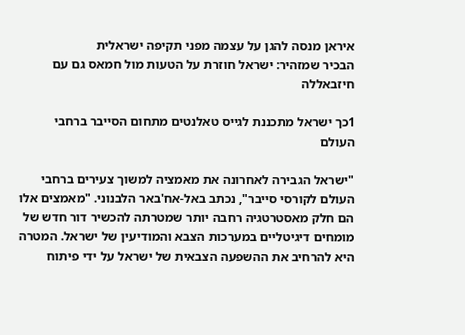איראן מנסה להגן על עצמה מפני תקיפה ישראלית
הבכיר שמזהיר: ישראל חוזרת על הטעות מול חמאס גם עם חיזבאללה

1כך ישראל מתכננת לגייס טאלנטים מתחום הסייבר ברחבי העולם

"ישראל הגבירה לאחרונה את מאמציה למשוך צעירים ברחבי העולם לקורסי סייבר", נכתב באל-אח'באר הלבנוני. "מאמצים אלו הם חלק מאסטרטגיה רחבה יותר שמטרתה להכשיר דור חדש של מומחים דיגיטליים במערכות הצבא והמודיעין של ישראל. המטרה היא להרחיב את ההשפעה הצבאית של ישראל על ידי פיתוח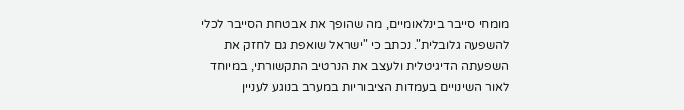מומחי סייבר בינלאומיים, מה שהופך את אבטחת הסייבר לכלי להשפעה גלובלית". נכתב כי "ישראל שואפת גם לחזק את השפעתה הדיגיטלית ולעצב את הנרטיב התקשורתי, במיוחד לאור השינויים בעמדות הציבוריות במערב בנוגע לעניין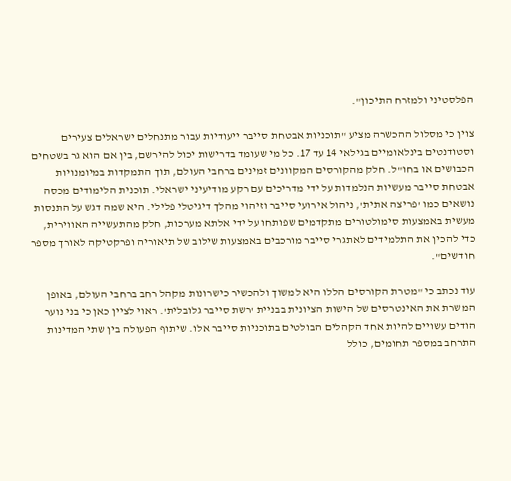הפלסטיני ולמזרח התיכון".

צוין כי מסלול ההכשרה מציע "תוכניות אבטחת סייבר ייעודיות עבור מתנחלים ישראלים צעירים וסטודנטים בינלאומיים בגילאי 14 עד 17. כל מי שעומד בדרישות יכול להירשם, בין אם הוא גר בשטחים הכבושים או בחו"ל. חלק מהקורסים המקוונים זמינים ברחבי העולם, תוך התמקדות במיומנויות אבטחת סייבר מעשיות הנלמדות על ידי מדריכים עם רקע מודיעיני ישראלי. תוכנית הלימודים מכסה נושאים כמו 'פריצה אתית', ניהול אירועי סייבר וזיהוי מהלך דיגיטלי פלילי. היא שמה דגש על התנסות מעשית באמצעות סימולטורים מתקדמים שפותחו על ידי אלתא מערכות, חלק מהתעשייה האווירית, כדי להכין את התלמידים לאתגרי סייבר מורכבים באמצעות שילוב של תיאוריה ופרקטיקה לאורך מספר חודשים".

עוד נכתב כי "מטרת הקורסים הללו היא למשוך ולהכשיר כישרונות מקהל רחב ברחבי העולם, באופן המשרת את האינטרסים של הישות הציונית בבניית 'רשת סייבר גלובלית'. ראוי לציין כאן כי בני נוער הודים עשויים להיות אחד הקהלים הבולטים בתוכניות סייבר אלו. שיתוף הפעולה בין שתי המדינות התרחב במספר תחומים, כולל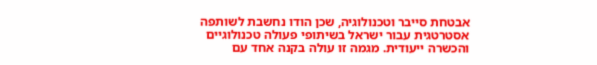אבטחת סייבר וטכנולוגיה, שכן הודו נחשבת לשותפה אסטרטגית עבור ישראל בשיתופי פעולה טכנולוגיים והכשרה ייעודית. מגמה זו עולה בקנה אחד עם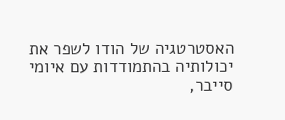האסטרטגיה של הודו לשפר את יכולותיה בהתמודדות עם איומי סייבר,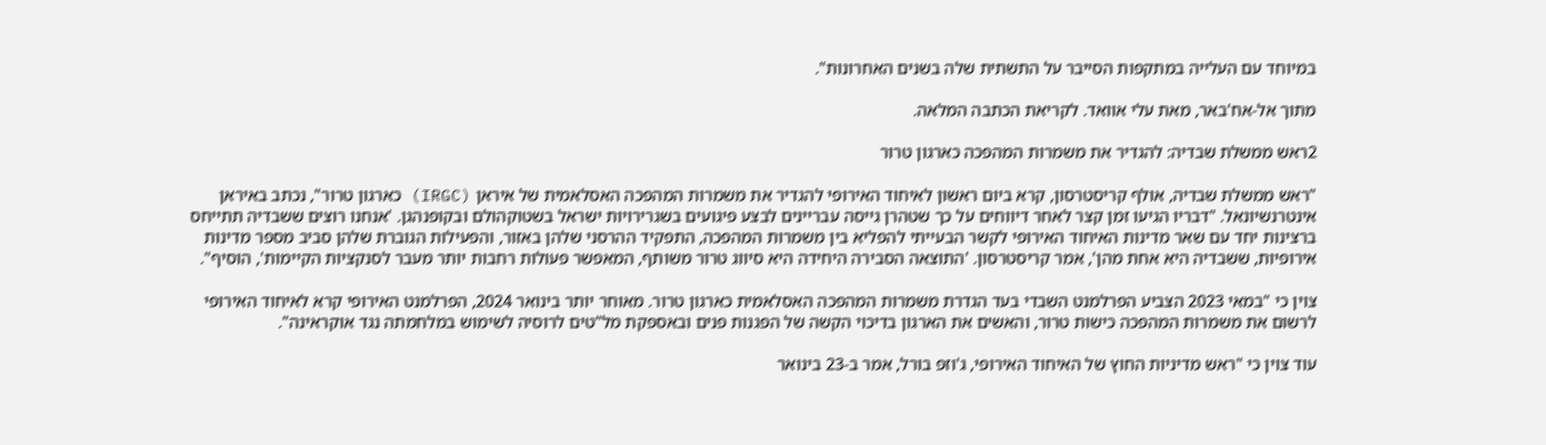במיוחד עם העלייה במתקפות הסייבר על התשתית שלה בשנים האחרונות".

מתוך אל-אח'באר, מאת עלי אוואד. לקריאת הכתבה המלאה.

2ראש ממשלת שבדיה: להגדיר את משמרות המהפכה כארגון טרור

"ראש ממשלת שבדיה, אולף קריסטרסון, קרא ביום ראשון לאיחוד האירופי להגדיר את משמרות המהפכה האסלאמית של איראן (IRGC) כארגון טרור", נכתב באיראן אינטרנשיונאל. "דבריו הגיעו זמן קצר לאחר דיווחים על כך שטהרן גייסה עבריינים לבצע פיגועים בשגרירויות ישראל בשטוקהולם ובקופנהגן. 'אנחנו רוצים ששבדיה תתייחס ברצינות יחד עם שאר מדינות האיחוד האירופי לקשר הבעייתי להפליא בין משמרות המהפכה, התפקיד ההרסני שלהן באזור, והפעילות הגוברת שלהן סביב מספר מדינות אירופיות, ששבדיה היא אחת מהן', אמר קריסטרסון. 'התוצאה הסבירה היחידה היא סיווג טרור משותף, המאפשר פעולות רחבות יותר מעבר לסנקציות הקיימות', הוסיף".

צוין כי "במאי 2023 הצביע הפרלמנט השבדי בעד הגדרת משמרות המהפכה האסלאמית כארגון טרור. מאוחר יותר בינואר 2024, הפרלמנט האירופי קרא לאיחוד האירופי לרשום את משמרות המהפכה כישות טרור, והאשים את הארגון בדיכוי הקשה של הפגנות פנים ובאספקת מל"טים לרוסיה לשימוש במלחמתה נגד אוקראינה".

עוד צוין כי "ראש מדיניות החוץ של האיחוד האירופי, ג'וזפ בורל, אמר ב-23 בינואר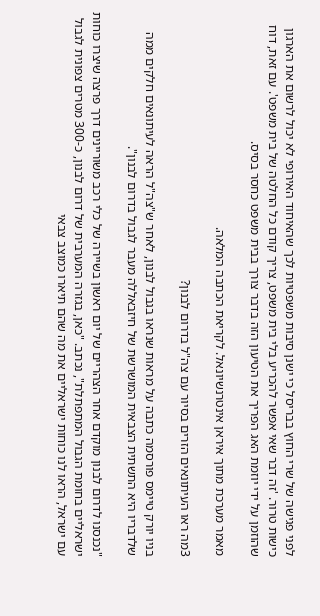לפני פגישה של שרי החוץ בבריסל כי ישנן סיבות משפטיות לכך שהאיחוד האירופי לא יכול לרשום את הארגון כישות טרור. 'זה דבר שאי אפשר להכריע בלי בית משפט, צריך קודם כל החלטה של בית משפט'. עם זאת, דוח שהוזמן על ידי יוזמת האג הפריך את הטיעון הזה בדבר צורך בבית משפט כחסר בסיס.

מאמר מערכת מתוך איראן אינטרנשיונאל. לקריאת הכתבה המלאה.

3מה ראו העיתונאים הזרים בסיור עם צה"ל בדרום לבנון?

בניו יורק טיימס פורסמה כתבה על מראות שנראו בגבול לבנון, לאחר ש"צה"ל הראה לעיתונאים חלקים ממה שלדבריו היא התשתית הצבאית המושרשת של חיזבאללה מעבר לגבול בדרום לבנון".

"נכנסנו לדרום לבנון מוקדם אחר הצהריים של יום ראשון בשיירה של כלי רכב משוריינים דרך פרצה שיצרו כוחות ישראליים בחומת הגבול המתפתלת", נכתב. "כאן, בגזרה המערבית של דרום לבנון, כ-300 מטרים צפונית לגבול עם ישראל, הראו לנו כוחות ישראליים את מה שהם תיארו כמוצב צבאי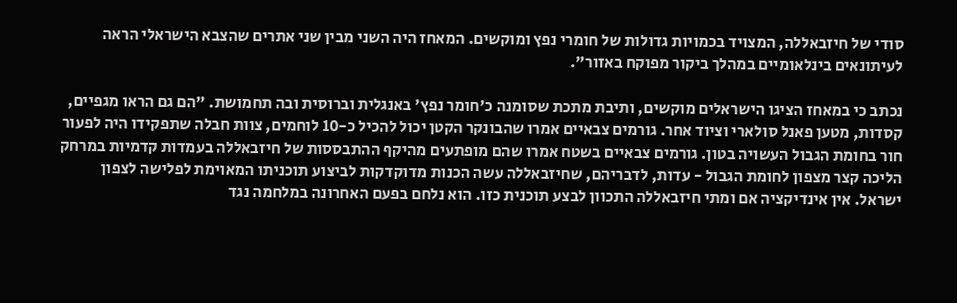סודי של חיזבאללה, המצויד בכמויות גדולות של חומרי נפץ ומוקשים. המאחז היה השני מבין שני אתרים שהצבא הישראלי הראה לעיתונאים בינלאומיים במהלך ביקור מפוקח באזור".

נכתב כי במאחז הציגו הישראלים מוקשים, ותיבת מתכת שסומנה כ'חומר נפץ' באנגלית וברוסית ובה תחמושת. "הם גם הראו מגפיים, קסדות, מטען פאנל סולארי וציוד אחר. גורמים צבאיים אמרו שהבונקר הקטן יכול להכיל כ-10 לוחמים, צוות חבלה שתפקידו היה לפעור חור בחומת הגבול העשויה בטון. גורמים צבאיים בשטח אמרו שהם מופתעים מהיקף ההתבססות של חיזבאללה בעמדות קדמיות במרחק הליכה קצר מצפון לחומת הגבול - עדות, לדבריהם, שחיזבאללה עשה הכנות מדוקדקות לביצוע תוכניתו המאוימת לפלישה לצפון ישראל. אין אינדיקציה אם ומתי חיזבאללה התכוון לבצע תוכנית כזו. הוא נלחם בפעם האחרונה במלחמה נגד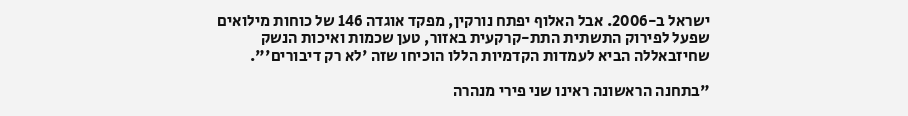ישראל ב-2006. אבל האלוף יפתח נורקין, מפקד אוגדה 146 של כוחות מילואים שפעל לפירוק התשתית התת-קרקעית באזור, טען שכמות ואיכות הנשק שחיזבאללה הביא לעמדות הקדמיות הללו הוכיחו שזה 'לא רק דיבורים'".

"בתחנה הראשונה ראינו שני פירי מנהרה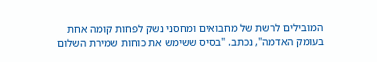המובילים לרשת של מחבואים ומחסני נשק לפחות קומה אחת בעומק האדמה", נכתב. "בסיס ששימש את כוחות שמירת השלום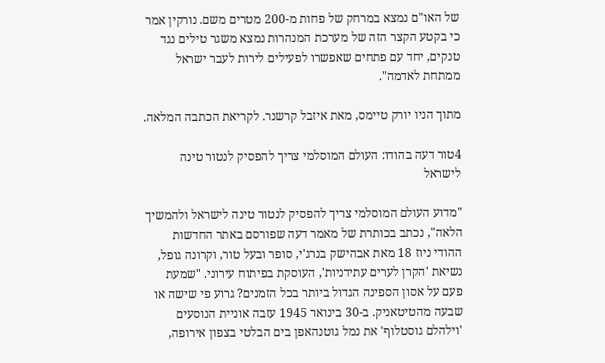של האו"ם נמצא במרחק של פחות מ-200 מטרים משם. נורקין אמר כי בקטע הקצר הזה של מערכת המנהרות נמצא משגר טילים נגד טנקים, יחד עם פתחים שאפשרו לפעילים לירות לעבר ישראל ממתחת לאדמה".

מתוך הניו יורק טיימס, מאת איזבל קרשנר. לקריאת הכתבה המלאה.

4טור דעה בהודו: העולם המוסלמי צריך להפסיק לנטור טינה לישראל

"מדוע העולם המוסלמי צריך להפסיק לנטור טינה לישראל ולהמשיך הלאה", נכתב בכותרת של מאמר דעה שפורסם באתר החדשות ההודי ניוז 18 מאת אבהישק בנרג'י, סופר ובעל טור, וקרונה גופל, נשיאת 'הקרן לערים עתידניות', העוסקת בפיתוח עירוני. "שמעת פעם על אסון הספינה הגדול ביותר בכל הזמנים? גרוע פי שישה או שבעה מהטיטאניק. ב-30 בינואר 1945 עזבה אוניית הנוסעים 'וילהלם גוסטלוף' את נמל גוטנהאפן בים הבלטי בצפון אירופה,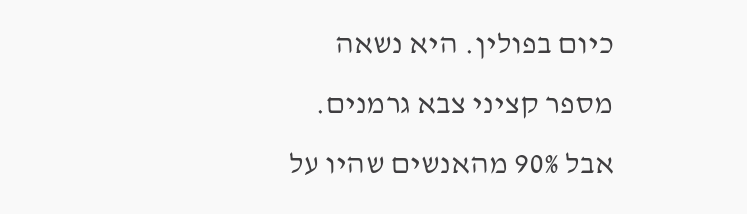כיום בפולין. היא נשאה מספר קציני צבא גרמנים. אבל 90% מהאנשים שהיו על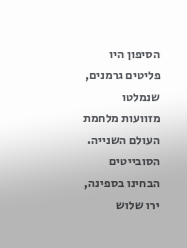הסיפון היו פליטים גרמנים, שנמלטו מזוועות מלחמת העולם השנייה. הסובייטים הבחינו בספינה, ירו שלוש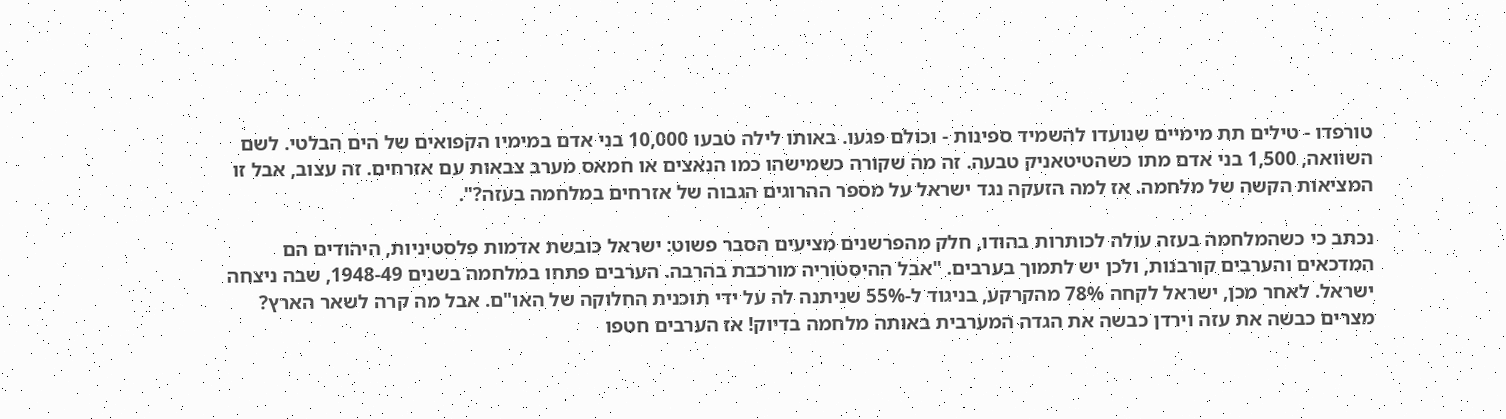טורפדו - טילים תת מימיים שנועדו להשמיד ספינות - וכולם פגעו. באותו לילה טבעו 10,000 בני אדם במימיו הקפואים של הים הבלטי. לשם השוואה, 1,500 בני אדם מתו כשהטיטאניק טבעה. זה מה שקורה כשמישהו כמו הנאצים או חמאס מערב צבאות עם אזרחים. זה עצוב, אבל זו המציאות הקשה של מלחמה. אז למה הזעקה נגד ישראל על מספר ההרוגים הגבוה של אזרחים במלחמה בעזה?".

נכתב כי כשהמלחמה בעזה עולה לכותרות בהודו, חלק מהפרשנים מציעים הסבר פשוט: ישראל כובשת אדמות פלסטיניות, היהודים הם המדכאים והערבים קורבנות, ולכן יש לתמוך בערבים. "אבל ההיסטוריה מורכבת בהרבה. הערבים פתחו במלחמה בשנים 1948-49, שבה ניצחה ישראל. לאחר מכן, ישראל לקחה 78% מהקרקע, בניגוד ל-55% שניתנה לה על ידי תוכנית החלוקה של האו"ם. אבל מה קרה לשאר הארץ? מצרים כבשה את עזה וירדן כבשה את הגדה המערבית באותה מלחמה בדיוק! אז הערבים חטפו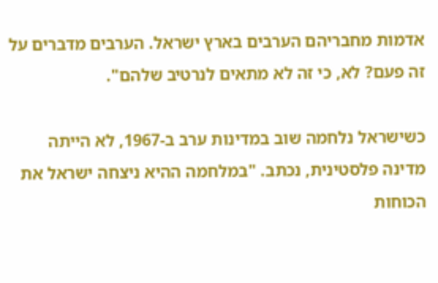אדמות מחבריהם הערבים בארץ ישראל. הערבים מדברים על זה פעם? לא, כי זה לא מתאים לנרטיב שלהם".

כשישראל נלחמה שוב במדינות ערב ב-1967, לא הייתה מדינה פלסטינית, נכתב. "במלחמה ההיא ניצחה ישראל את הכוחות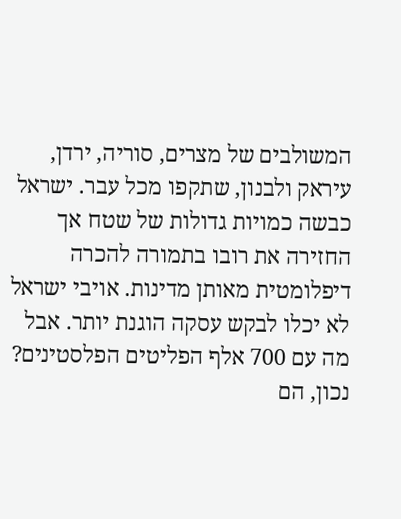המשולבים של מצרים, סוריה, ירדן, עיראק ולבנון, שתקפו מכל עבר. ישראל כבשה כמויות גדולות של שטח אך החזירה את רובו בתמורה להכרה דיפלומטית מאותן מדינות. אויבי ישראל לא יכלו לבקש עסקה הוגנת יותר. אבל מה עם 700 אלף הפליטים הפלסטינים? נכון, הם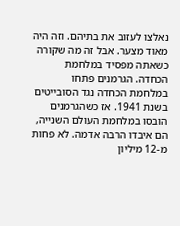נאלצו לעזוב את בתיהם. וזה היה מאוד מצער. אבל זה מה שקורה כשאתה מפסיד במלחמת הכחדה. הגרמנים פתחו במלחמת הכחדה נגד הסובייטים בשנת 1941. אז כשהגרמנים הובסו במלחמת העולם השנייה, הם איבדו הרבה אדמה. לא פחות מ-12 מיליון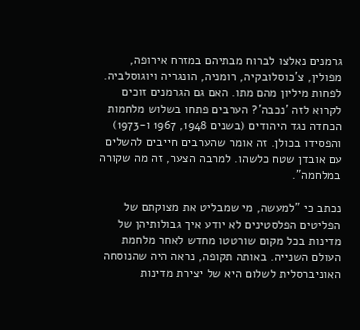גרמנים נאלצו לברוח מבתיהם במזרח אירופה, מפולין, צ'כוסלובקיה, רומניה, הונגריה ויוגוסלביה. לפחות מיליון מהם מתו. האם גם הגרמנים זוכים לקרוא לזה 'נכבה'? הערבים פתחו בשלוש מלחמות הכחדה נגד היהודים (בשנים 1948, 1967 ו-1973) והפסידו בכולן. זה אומר שהערבים חייבים להשלים עם אובדן שטח כלשהו. למרבה הצער, זה מה שקורה במלחמה".

נכתב כי "למעשה, מי שמבליט את מצוקתם של הפליטים הפלסטינים לא יודע איך גבולותיהן של מדינות בכל מקום שורטטו מחדש לאחר מלחמת העולם השנייה. באותה תקופה, נראה היה שהנוסחה האוניברסלית לשלום היא של יצירת מדינות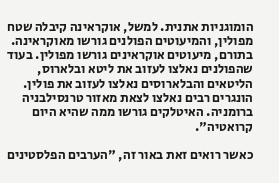הומוגניות אתנית. למשל, אוקראינה קיבלה שטח מפולין, והמיעוטים הפולנים גורשו מאוקראינה. בתורם, מיעוטים אוקראינים גורשו מפולין. בעוד שהפולנים נאלצו לעזוב את ליטא ובלארוס, הליטאים והבלארוסים נאלצו לעזוב את פולין. הונגרים רבים נאלצו לצאת מאזור טרנסילבניה ברומניה. האיטלקים גורשו ממה שהיא היום קרואטיה".

כאשר רואים זאת באור זה, "הערבים הפלסטינים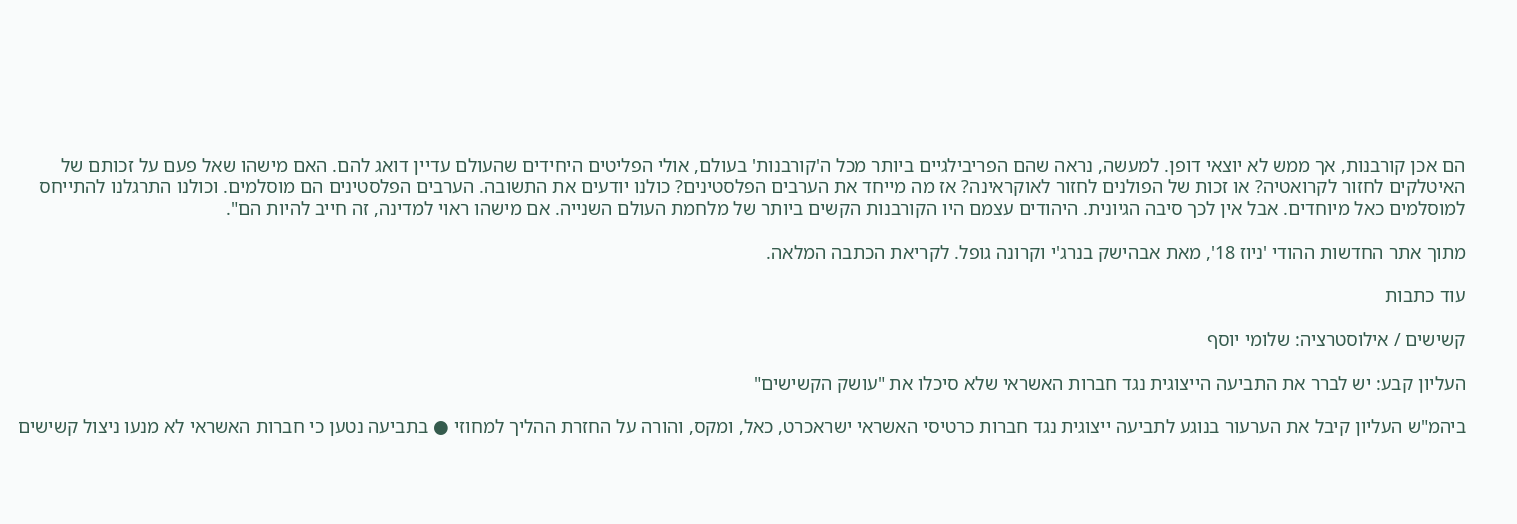הם אכן קורבנות, אך ממש לא יוצאי דופן. למעשה, נראה שהם הפריבילגיים ביותר מכל ה'קורבנות' בעולם, אולי הפליטים היחידים שהעולם עדיין דואג להם. האם מישהו שאל פעם על זכותם של האיטלקים לחזור לקרואטיה? או זכות של הפולנים לחזור לאוקראינה? אז מה מייחד את הערבים הפלסטינים? כולנו יודעים את התשובה. הערבים הפלסטינים הם מוסלמים. וכולנו התרגלנו להתייחס למוסלמים כאל מיוחדים. אבל אין לכך סיבה הגיונית. היהודים עצמם היו הקורבנות הקשים ביותר של מלחמת העולם השנייה. אם מישהו ראוי למדינה, זה חייב להיות הם".

מתוך אתר החדשות ההודי 'ניוז 18', מאת אבהישק בנרג'י וקרונה גופל. לקריאת הכתבה המלאה.

עוד כתבות

קשישים / אילוסטרציה: שלומי יוסף

העליון קבע: יש לברר את התביעה הייצוגית נגד חברות האשראי שלא סיכלו את "עושק הקשישים"

ביהמ"ש העליון קיבל את הערעור בנוגע לתביעה ייצוגית נגד חברות כרטיסי האשראי ישראכרט, כאל, ומקס, והורה על החזרת ההליך למחוזי ● בתביעה נטען כי חברות האשראי לא מנעו ניצול קשישים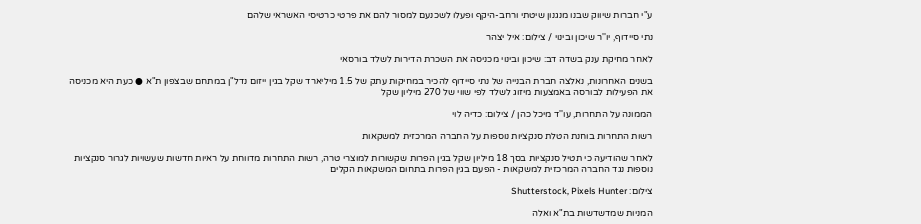ע"י חברות שיווק שבנו מנגנון שיטתי ורחב-היקף ופעלו לשכנעם למסור להם את פרטי כרטיסי האשראי שלהם

נתי סיידוף, יו''ר שיכון ובינוי / צילום: איל יצהר

לאחר מחיקת ענק בשדה דב: שיכון ובינוי מכניסה את השכרת הדירות לשלד בורסאי

בשנים האחרונות, נאלצה חברת הבנייה של נתי סיידוף להכיר במחיקות עתק של 1.5 מיליארד שקל בגין ייזום נדל"ן במתחם שבצפון ת"א ● כעת היא מכניסה את הפעילות לבורסה באמצעות מיזוג לשלד לפי שווי של 270 מיליון שקל

הממונה על התחרות, עו''ד מיכל כהן / צילום: כדיה לוי

רשות התחרות בוחנת הטלת סנקציות נוספות על החברה המרכזית למשקאות

לאחר שהודיעה כי תטיל סנקציות בסך 18 מיליון שקל בגין הפרות שקשורות למוצרי טרה, רשות התחרות מדווחת על ראיות חדשות שעשויות לגרור סנקציות נוספות נגד החברה המרכזית למשקאות - הפעם בגין הפרות בתחום המשקאות הקלים

צילום: Shutterstock, Pixels Hunter

המניות שמדשדשות בת"א ואלה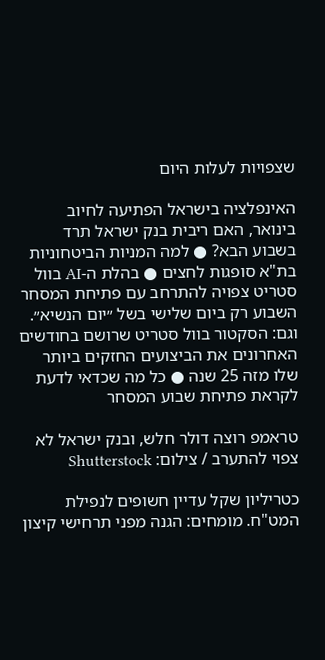שצפויות לעלות היום

האינפלציה בישראל הפתיעה לחיוב בינואר, האם ריבית בנק ישראל תרד בשבוע הבא? ● למה המניות הביטחוניות בת"א סופגות לחצים ● בהלת ה-AI בוול סטריט צפויה להתרחב עם פתיחת המסחר השבוע רק ביום שלישי בשל ״יום הנשיא״. וגם: הסקטור בוול סטריט שרושם בחודשים האחרונים את הביצועים החזקים ביותר שלו מזה 25 שנה ● כל מה שכדאי לדעת לקראת פתיחת שבוע המסחר

טראמפ רוצה דולר חלש, ובנק ישראל לא צפוי להתערב / צילום: Shutterstock

כטריליון שקל עדיין חשופים לנפילת המט"ח. מומחים: הגנה מפני תרחישי קיצון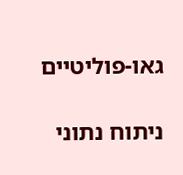גאו-פוליטיים

ניתוח נתוני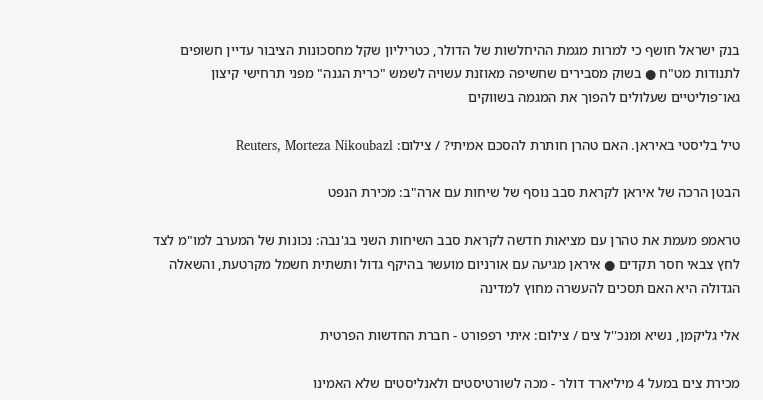בנק ישראל חושף כי למרות מגמת ההיחלשות של הדולר, כטריליון שקל מחסכונות הציבור עדיין חשופים לתנודות מט"ח ● בשוק מסבירים שחשיפה מאוזנת עשויה לשמש "כרית הגנה" מפני תרחישי קיצון גאו־פוליטיים שעלולים להפוך את המגמה בשווקים

טיל בליסטי באיראן. האם טהרן חותרת להסכם אמיתי? / צילום: Reuters, Morteza Nikoubazl

הבטן הרכה של איראן לקראת סבב נוסף של שיחות עם ארה"ב: מכירת הנפט

טראמפ מעמת את טהרן עם מציאות חדשה לקראת סבב השיחות השני בג'נבה: נכונות של המערב למו"מ לצד לחץ צבאי חסר תקדים ● איראן מגיעה עם אורניום מועשר בהיקף גדול ותשתית חשמל מקרטעת, והשאלה הגדולה היא האם תסכים להעשרה מחוץ למדינה

אלי גליקמן, נשיא ומנכ''ל צים / צילום: איתי רפפורט - חברת החדשות הפרטית

מכירת צים במעל 4 מיליארד דולר - מכה לשורטיסטים ולאנליסטים שלא האמינו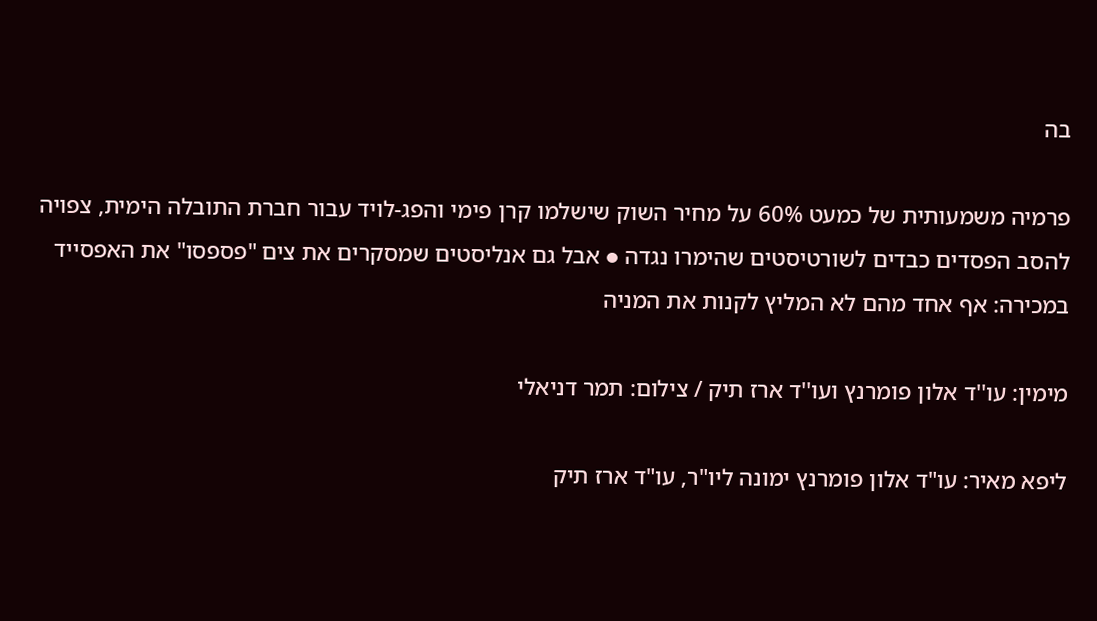בה

פרמיה משמעותית של כמעט 60% על מחיר השוק שישלמו קרן פימי והפג-לויד עבור חברת התובלה הימית, צפויה להסב הפסדים כבדים לשורטיסטים שהימרו נגדה ● אבל גם אנליסטים שמסקרים את צים "פספסו" את האפסייד במכירה: אף אחד מהם לא המליץ לקנות את המניה

מימין: עו''ד אלון פומרנץ ועו''ד ארז תיק / צילום: תמר דניאלי

ליפא מאיר: עו"ד אלון פומרנץ ימונה ליו"ר, עו"ד ארז תיק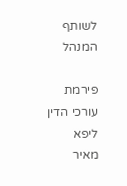לשותף המנהל

פירמת עורכי הדין ליפא מאיר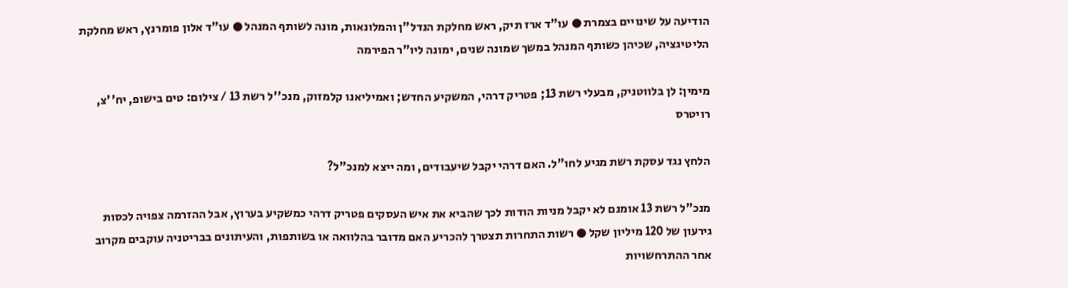הודיעה על שינויים בצמרת ● עו"ד ארז תיק, ראש מחלקת הנדל"ן והמלונאות, מונה לשותף המנהל ● עו"ד אלון פומרנץ, ראש מחלקת הליטיגציה, שכיהן כשותף המנהל במשך שמונה שנים, ימונה ליו"ר הפירמה

מימין: לן בלווטניק, מבעלי רשת 13; פטריק דרהי, המשקיע החדש; ואמיליאנו קלמזוק, מנכ''ל רשת 13 / צילום: טים בישופ, יח''צ, רויטרס

הלחץ נגד עסקת רשת מגיע לחו"ל. האם דרהי יקבל שיעבודים, ומה ייצא למנכ"ל?

מנכ"ל רשת 13 אומנם לא יקבל מניות הודות לכך שהביא את איש העסקים פטריק דרהי כמשקיע בערוץ, אבל ההזרמה צפויה לכסות גירעון של 120 מיליון שקל ● רשות התחרות תצטרך להכריע האם מדובר בהלוואה או בשותפות, והעיתונים בבריטניה עוקבים מקרוב אחר ההתרחשויות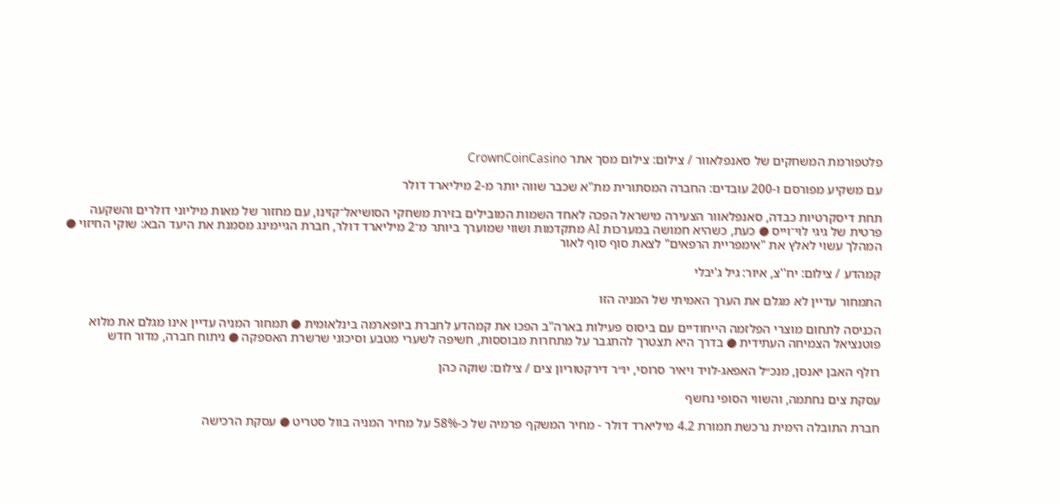פלטפורמת המשחקים של סאנפלאוור / צילום: צילום מסך אתר CrownCoinCasino

עם משקיע מפורסם ו-200 עובדים: החברה המסתורית מת"א שכבר שווה יותר מ-2 מיליארד דולר

תחת דיסקרטיות כבדה, סאנפלאוור הצעירה מישראל הפכה לאחד השמות המובילים בזירת משחקי הסושיאל־קזינו, עם מחזור של מאות מיליוני דולרים והשקעה פרטית של גיגי לוי־וייס ● כעת, כשהיא חמושה במערכות AI מתקדמות ושווי שמוערך ביותר מ־2 מיליארד דולר, חברת הגיימינג מסמנת את היעד הבא: שוקי החיזוי ● המהלך עשוי לאלץ את "אימפריית הרפאים" לצאת סוף סוף לאור

קמהדע / צילום: יח''צ, איור: גיל ג'יבלי

התמחור עדיין לא מגלם את הערך האמיתי של המניה הזו

הכניסה לתחום מוצרי הפלזמה הייחודיים עם ביסוס פעילות בארה"ב הפכו את קמהדע לחברת ביופארמה בינלאומית ● תמחור המניה עדיין אינו מגלם את מלוא פוטנציאל הצמיחה העתידית ● בדרך היא תצטרך להתגבר על מתחרות מבוססות, חשיפה לשערי מטבע וסיכוני שרשרת האספקה ● ניתוח חברה, מדור חדש

רולף האבן יאנסן, מנכ״ל האפאג-לויד ויאיר סרוסי, יו״ר דירקטוריון צים / צילום: שוקה כהן

עסקת צים נחתמה, והשווי הסופי נחשף

חברת התובלה הימית נרכשת תמורת 4.2 מיליארד דולר - מחיר המשקף פרמיה של כ-58% על מחיר המניה בוול סטריט ● עסקת הרכישה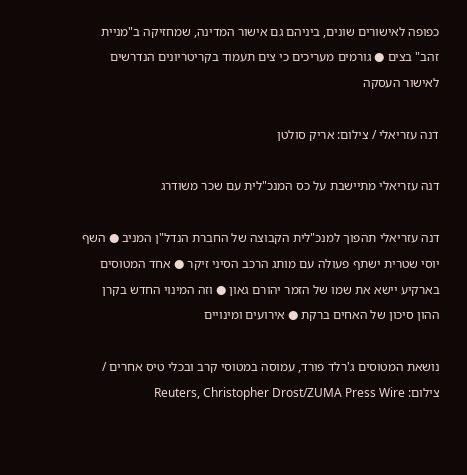כפופה לאישורים שונים, ביניהם גם אישור המדינה, שמחזיקה ב"מניית זהב" בצים ● גורמים מעריכים כי צים תעמוד בקריטריונים הנדרשים לאישור העסקה

דנה עזריאלי / צילום: אריק סולטן

דנה עזריאלי מתיישבת על כס המנכ"לית עם שכר משודרג

דנה עזריאלי תהפוך למנכ"לית הקבוצה של החברת הנדל"ן המניב ● השף יוסי שטרית ישתף פעולה עם מותג הרכב הסיני זיקר ● אחד המטוסים בארקיע יישא את שמו של הזמר יהורם גאון ● וזה המינוי החדש בקרן ההון סיכון של האחים ברקת ● אירועים ומינויים

נושאת המטוסים ג'רלד פורד, עמוסה במטוסי קרב ובכלי טיס אחרים / צילום: Reuters, Christopher Drost/ZUMA Press Wire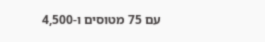עם 75 מטוסים ו-4,500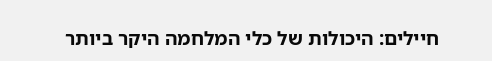חיילים: היכולות של כלי המלחמה היקר ביותר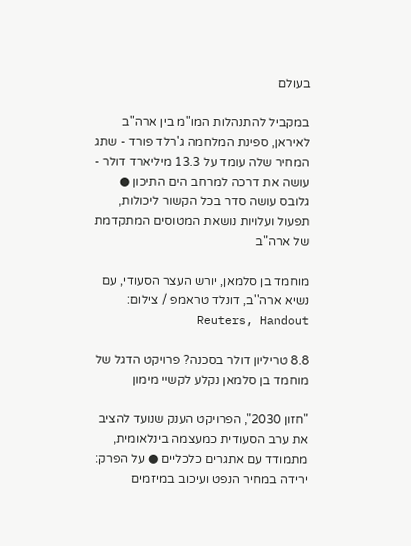בעולם

במקביל להתנהלות המו"מ בין ארה"ב לאיראן, ספינת המלחמה ג'רלד פורד - שתג המחיר שלה עומד על 13.3 מיליארד דולר - עושה את דרכה למרחב הים התיכון ● גלובס עושה סדר בכל הקשור ליכולות, תפעול ועלויות נושאת המטוסים המתקדמת של ארה"ב

מוחמד בן סלמאן, יורש העצר הסעודי, עם נשיא ארה''ב, דונלד טראמפ / צילום: Reuters, Handout

8.8 טריליון דולר בסכנה? פרויקט הדגל של מוחמד בן סלמאן נקלע לקשיי מימון

"חזון 2030", הפרויקט הענק שנועד להציב את ערב הסעודית כמעצמה בינלאומית, מתמודד עם אתגרים כלכליים ● על הפרק: ירידה במחיר הנפט ועיכוב במיזמים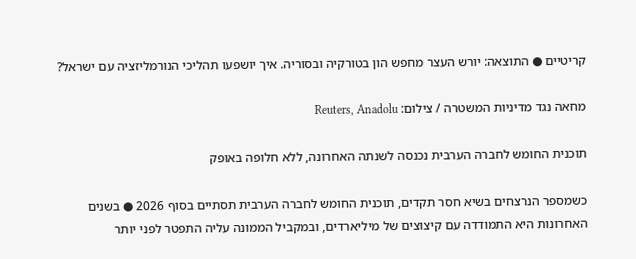קריטיים ● התוצאה: יורש העצר מחפש הון בטורקיה ובסוריה. איך יושפעו תהליכי הנורמליזציה עם ישראל?

מחאה נגד מדיניות המשטרה / צילום: Reuters, Anadolu

תוכנית החומש לחברה הערבית נכנסה לשנתה האחרונה, ללא חלופה באופק

כשמספר הנרצחים בשיא חסר תקדים, תוכנית החומש לחברה הערבית תסתיים בסוף 2026 ● בשנים האחרונות היא התמודדה עם קיצוצים של מיליארדים, ובמקביל הממונה עליה התפטר לפני יותר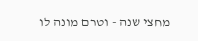מחצי שנה - וטרם מונה לו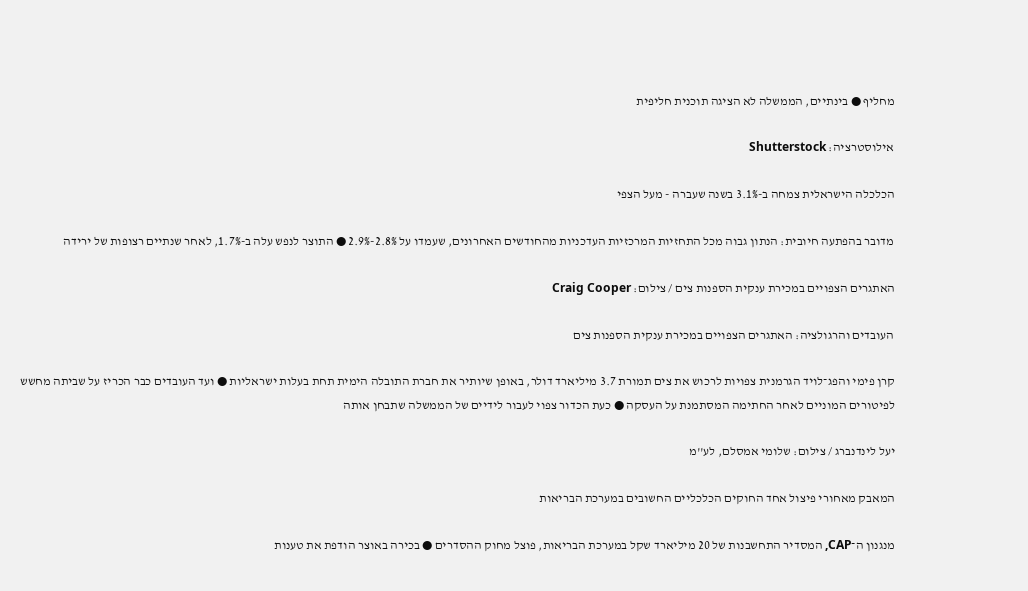מחליף ● בינתיים, הממשלה לא הציגה תוכנית חליפית

אילוסטרציה: Shutterstock

הכלכלה הישראלית צמחה ב-3.1% בשנה שעברה - מעל הצפי

מדובר בהפתעה חיובית: הנתון גבוה מכל התחזיות המרכזיות העדכניות מהחודשים האחרונים, שעמדו על 2.8%-2.9% ● התוצר לנפש עלה ב-1.7%, לאחר שנתיים רצופות של ירידה

האתגרים הצפויים במכירת ענקית הספנות צים / צילום: Craig Cooper

העובדים והרגולציה: האתגרים הצפויים במכירת ענקית הספנות צים

קרן פימי והפג־לויד הגרמנית צפויות לרכוש את צים תמורת 3.7 מיליארד דולר, באופן שיותיר את חברת התובלה הימית תחת בעלות ישראליות ● ועד העובדים כבר הכריז על שביתה מחשש לפיטורים המוניים לאחר החתימה המסתמנת על העסקה ● כעת הכדור צפוי לעבור לידיים של הממשלה שתבחן אותה

יעל לינדנברג / צילום: שלומי אמסלם, לע''מ

המאבק מאחורי פיצול אחד החוקים הכלכליים החשובים במערכת הבריאות

מנגנון ה־CAP, המסדיר התחשבנות של 20 מיליארד שקל במערכת הבריאות, פוצל מחוק ההסדרים ● בכירה באוצר הודפת את טענות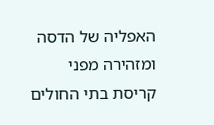האפליה של הדסה ומזהירה מפני קריסת בתי החולים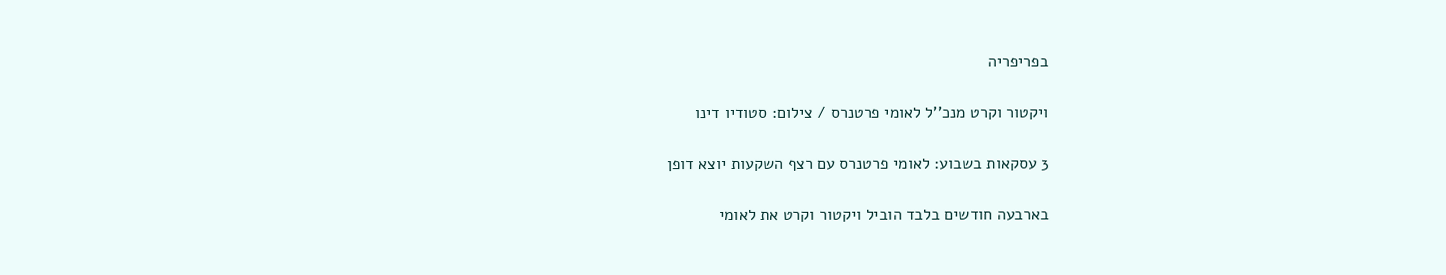בפריפריה

ויקטור וקרט מנכ''ל לאומי פרטנרס / צילום: סטודיו דינו

3 עסקאות בשבוע: לאומי פרטנרס עם רצף השקעות יוצא דופן

בארבעה חודשים בלבד הוביל ויקטור וקרט את לאומי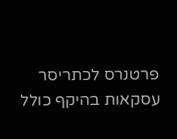פרטנרס לכתריסר עסקאות בהיקף כולל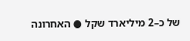של כ–2 מיליארד שקל ● האחרונה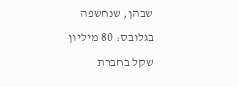שבהן, שנחשפה בגלובס: 80 מיליון שקל בחברת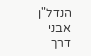הנדל"ן אבני דרך